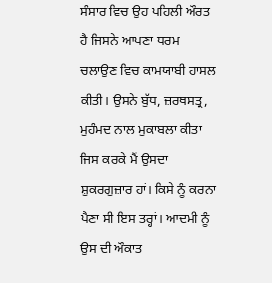ਸੰਸਾਰ ਵਿਚ ਉਹ ਪਹਿਲੀ ਔਰਤ ਹੈ ਜਿਸਨੇ ਆਪਣਾ ਧਰਮ ਚਲਾਉਣ ਵਿਚ ਕਾਮਯਾਬੀ ਹਾਸਲ ਕੀਤੀ। ਉਸਨੇ ਬੁੱਧ, ਜ਼ਰਥਸਤ੍ਰ, ਮੁਹੰਮਦ ਨਾਲ ਮੁਕਾਬਲਾ ਕੀਤਾ ਜਿਸ ਕਰਕੇ ਮੈਂ ਉਸਦਾ ਸ਼ੁਕਰਗੁਜ਼ਾਰ ਹਾਂ। ਕਿਸੇ ਨੂੰ ਕਰਨਾ ਪੈਣਾ ਸੀ ਇਸ ਤਰ੍ਹਾਂ। ਆਦਮੀ ਨੂੰ ਉਸ ਦੀ ਔਕਾਤ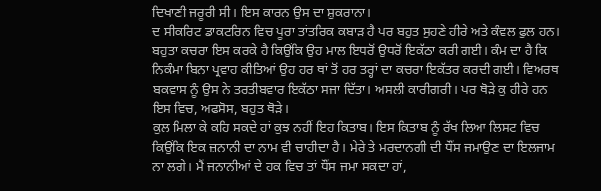ਦਿਖਾਣੀ ਜਰੂਰੀ ਸੀ। ਇਸ ਕਾਰਨ ਉਸ ਦਾ ਸ਼ੁਕਰਾਨਾ।
ਦ ਸੀਕਰਿਟ ਡਾਕਟਰਿਨ ਵਿਚ ਪੂਰਾ ਤਾਂਤਰਿਕ ਕਬਾੜ ਹੈ ਪਰ ਬਹੁਤ ਸੁਹਣੇ ਹੀਰੇ ਅਤੇ ਕੰਵਲ ਫੁਲ ਹਨ। ਬਹੁਤਾ ਕਚਰਾ ਇਸ ਕਰਕੇ ਹੈ ਕਿਉਂਕਿ ਉਹ ਮਾਲ ਇਧਰੋਂ ਉਧਰੋਂ ਇਕੱਠਾ ਕਰੀ ਗਈ। ਕੰਮ ਦਾ ਹੈ ਕਿ ਨਿਕੰਮਾ ਬਿਨਾ ਪ੍ਰਵਾਹ ਕੀਤਿਆਂ ਉਹ ਹਰ ਥਾਂ ਤੋਂ ਹਰ ਤਰ੍ਹਾਂ ਦਾ ਕਚਰਾ ਇਕੱਤਰ ਕਰਦੀ ਗਈ। ਵਿਅਰਥ ਬਕਵਾਸ ਨੂੰ ਉਸ ਨੇ ਤਰਤੀਬਵਾਰ ਇਕੱਠਾ ਸਜਾ ਦਿੱਤਾ। ਅਸਲੀ ਕਾਰੀਗਰੀ। ਪਰ ਥੋੜੇ ਕੁ ਹੀਰੇ ਹਨ ਇਸ ਵਿਚ, ਅਫਸੋਸ, ਬਹੁਤ ਥੋੜੇ।
ਕੁਲ ਮਿਲਾ ਕੇ ਕਹਿ ਸਕਦੇ ਹਾਂ ਕੁਝ ਨਹੀਂ ਇਹ ਕਿਤਾਬ। ਇਸ ਕਿਤਾਬ ਨੂੰ ਰੱਖ ਲਿਆ ਲਿਸਟ ਵਿਚ ਕਿਉਂਕਿ ਇਕ ਜ਼ਨਾਨੀ ਦਾ ਨਾਮ ਵੀ ਚਾਹੀਦਾ ਹੈ। ਮੇਰੇ ਤੇ ਮਰਦਾਨਗੀ ਦੀ ਧੌਂਸ ਜਮਾਉਣ ਦਾ ਇਲਜਾਮ ਨਾ ਲਗੇ। ਮੈਂ ਜਨਾਨੀਆਂ ਦੇ ਹਕ ਵਿਚ ਤਾਂ ਧੌਂਸ ਜਮਾ ਸਕਦਾ ਹਾਂ,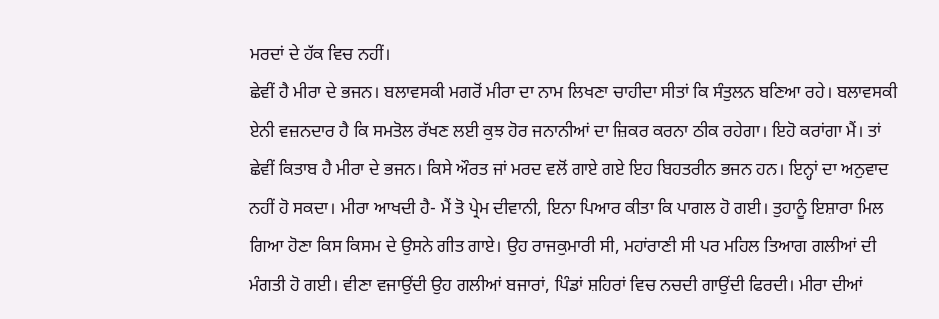ਮਰਦਾਂ ਦੇ ਹੱਕ ਵਿਚ ਨਹੀਂ।
ਛੇਵੀਂ ਹੈ ਮੀਰਾ ਦੇ ਭਜਨ। ਬਲਾਵਸਕੀ ਮਗਰੋਂ ਮੀਰਾ ਦਾ ਨਾਮ ਲਿਖਣਾ ਚਾਹੀਦਾ ਸੀਤਾਂ ਕਿ ਸੰਤੁਲਨ ਬਣਿਆ ਰਹੇ। ਬਲਾਵਸਕੀ ਏਨੀ ਵਜ਼ਨਦਾਰ ਹੈ ਕਿ ਸਮਤੋਲ ਰੱਖਣ ਲਈ ਕੁਝ ਹੋਰ ਜਨਾਨੀਆਂ ਦਾ ਜ਼ਿਕਰ ਕਰਨਾ ਠੀਕ ਰਹੇਗਾ। ਇਹੋ ਕਰਾਂਗਾ ਮੈਂ। ਤਾਂ ਛੇਵੀਂ ਕਿਤਾਬ ਹੈ ਮੀਰਾ ਦੇ ਭਜਨ। ਕਿਸੇ ਔਰਤ ਜਾਂ ਮਰਦ ਵਲੋਂ ਗਾਏ ਗਏ ਇਹ ਬਿਹਤਰੀਨ ਭਜਨ ਹਨ। ਇਨ੍ਹਾਂ ਦਾ ਅਨੁਵਾਦ ਨਹੀਂ ਹੋ ਸਕਦਾ। ਮੀਰਾ ਆਖਦੀ ਹੈ- ਮੈਂ ਤੋ ਪ੍ਰੇਮ ਦੀਵਾਨੀ, ਇਨਾ ਪਿਆਰ ਕੀਤਾ ਕਿ ਪਾਗਲ ਹੋ ਗਈ। ਤੁਹਾਨੂੰ ਇਸ਼ਾਰਾ ਮਿਲ ਗਿਆ ਹੋਣਾ ਕਿਸ ਕਿਸਮ ਦੇ ਉਸਨੇ ਗੀਤ ਗਾਏ। ਉਹ ਰਾਜਕੁਮਾਰੀ ਸੀ, ਮਹਾਂਰਾਣੀ ਸੀ ਪਰ ਮਹਿਲ ਤਿਆਗ ਗਲੀਆਂ ਦੀ ਮੰਗਤੀ ਹੋ ਗਈ। ਵੀਣਾ ਵਜਾਉਂਦੀ ਉਹ ਗਲੀਆਂ ਬਜਾਰਾਂ, ਪਿੰਡਾਂ ਸ਼ਹਿਰਾਂ ਵਿਚ ਨਚਦੀ ਗਾਉਂਦੀ ਫਿਰਦੀ। ਮੀਰਾ ਦੀਆਂ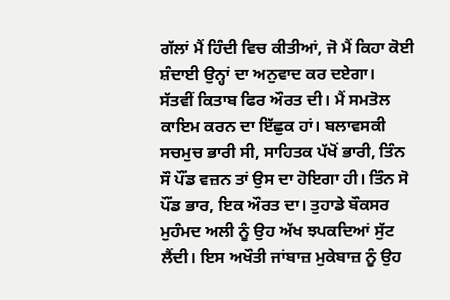ਗੱਲਾਂ ਮੈਂ ਹਿੰਦੀ ਵਿਚ ਕੀਤੀਆਂ, ਜੋ ਮੈਂ ਕਿਹਾ ਕੋਈ ਸ਼ੰਦਾਈ ਉਨ੍ਹਾਂ ਦਾ ਅਨੁਵਾਦ ਕਰ ਦਏਗਾ।
ਸੱਤਵੀਂ ਕਿਤਾਬ ਫਿਰ ਔਰਤ ਦੀ। ਮੈਂ ਸਮਤੋਲ ਕਾਇਮ ਕਰਨ ਦਾ ਇੱਛੁਕ ਹਾਂ। ਬਲਾਵਸਕੀ ਸਚਮੁਚ ਭਾਰੀ ਸੀ, ਸਾਹਿਤਕ ਪੱਖੋਂ ਭਾਰੀ, ਤਿੰਨ ਸੌ ਪੌਂਡ ਵਜ਼ਨ ਤਾਂ ਉਸ ਦਾ ਹੋਇਗਾ ਹੀ। ਤਿੰਨ ਸੋ ਪੌਂਡ ਭਾਰ, ਇਕ ਔਰਤ ਦਾ। ਤੁਹਾਡੇ ਬੌਕਸਰ ਮੁਹੰਮਦ ਅਲੀ ਨੂੰ ਉਹ ਅੱਖ ਝਪਕਦਿਆਂ ਸੁੱਟ ਲੈਂਦੀ। ਇਸ ਅਖੌਤੀ ਜਾਂਬਾਜ਼ ਮੁਕੇਬਾਜ਼ ਨੂੰ ਉਹ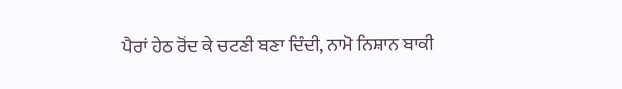ਪੈਰਾਂ ਹੇਠ ਰੋਂਦ ਕੇ ਚਟਣੀ ਬਣਾ ਦਿੰਦੀ, ਨਾਮੋ ਨਿਸ਼ਾਨ ਬਾਕੀ